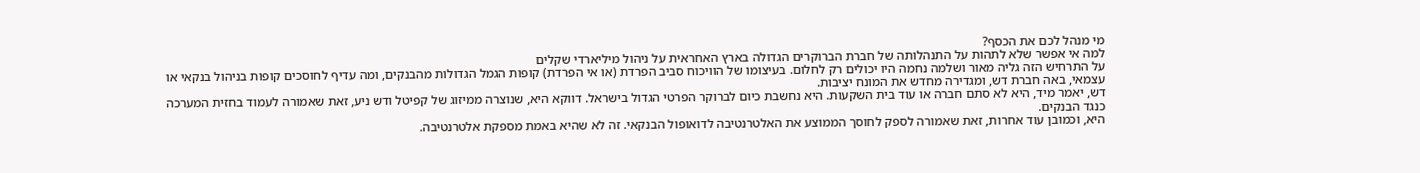מי מנהל לכם את הכסף?
למה אי אפשר שלא לתהות על התנהלותה של חברת הברוקרים הגדולה בארץ האחראית על ניהול מיליארדי שקלים
על התרחיש הזה גליה מאור ושלמה נחמה היו יכולים רק לחלום. בעיצומו של הוויכוח סביב הפרדת (או אי הפרדת) קופות הגמל הגדולות מהבנקים, ומה עדיף לחוסכים קופות בניהול בנקאי או עצמאי, באה חברת דש, ומגדירה מחדש את המונח יציבות.
דש, יאמר מיד, היא לא סתם חברה או עוד בית השקעות. היא נחשבת כיום לברוקר הפרטי הגדול בישראל. דווקא היא, שנוצרה ממיזוג של קפיטל ודש ניע, זאת שאמורה לעמוד בחזית המערכה כנגד הבנקים.
היא, וכמובן עוד אחרות, זאת שאמורה לספק לחוסך הממוצע את האלטרנטיבה לדואופול הבנקאי. זה לא שהיא באמת מספקת אלטרנטיבה.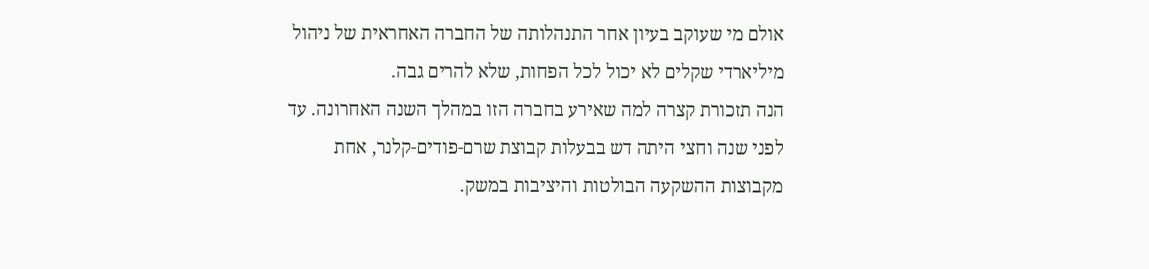אולם מי שעוקב בעיון אחר התנהלותה של החברה האחראית של ניהול מיליארדי שקלים לא יכול לכל הפחות, שלא להרים גבה.
הנה תזכורת קצרה למה שאירע בחברה הזו במהלך השנה האחרונה. עד לפני שנה וחצי היתה דש בבעלות קבוצת שרם-פודים-קלנר, אחת מקבוצות ההשקעה הבולטות והיציבות במשק.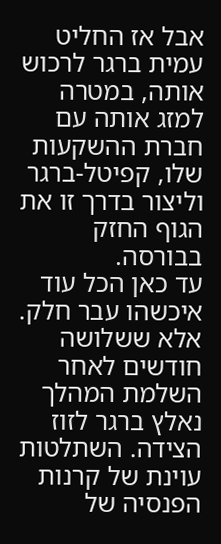אבל אז החליט עמית ברגר לרכוש אותה, במטרה למזג אותה עם חברת ההשקעות שלו, קפיטל-ברגר וליצור בדרך זו את הגוף החזק בבורסה.
עד כאן הכל עוד איכשהו עבר חלק. אלא ששלושה חודשים לאחר השלמת המהלך נאלץ ברגר לזוז הצידה. השתלטות עוינת של קרנות הפנסיה של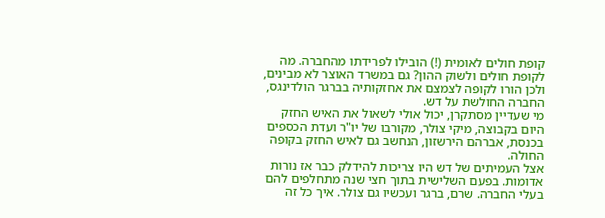קופת חולים לאומית (!) הובילו לפרידתו מהחברה. מה לקופת חולים ולשוק ההון? גם במשרד האוצר לא מבינים, ולכן הורו לקופה לצמצם את אחזקותיה בברגר הולדינגס, החברה החולשת על דש.
מי שעדיין מסתקרן, יכול אולי לשאול את האיש החזק היום בקבוצה, מיקי צולר, מקורבו של יו"ר ועדת הכספים בכנסת, אברהם הירשזון, הנחשב גם לאיש החזק בקופה החולה.
אצל העמיתים של דש היו צריכות להידלק כבר אז נורות אדומות. בפעם השלישית בתוך חצי שנה מתחלפים להם בעלי החברה. שרם, ברגר ועכשיו גם צולר. איך כל זה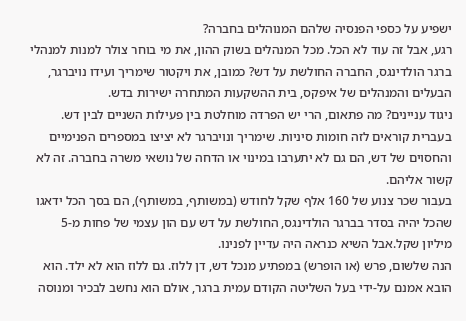ישפיע על כספי הפנסיה שלהם המנוהלים בחברה?
רגע, אבל זה עוד לא הכל. מכל המנהלים בשוק ההון, את מי בוחר צולר למנות למנהלי ברגר הולדינגס, החברה החולשת על דש? כמובן, את ויקטור שימריך ועידו נויברגר, הבעלים והמנהלים של איפקס, בית ההשקעות המתחרה ישירות בדש.
ניגוד עניינים? מה פתאום, הרי יש הפרדה מוחלטת בין פעילות השניים לבין דש. בעברית קוראים לזה חומות סיניות. שימריך ונויברגר לא יציצו במספרים הפנימיים והחסוים של דש, הם גם לא יתערבו במינוי או הדחה של נושאי משרה בחברה. זה לא קשור אליהם.
בעבור שכר צנוע של 160 אלף שקל לחודש (במשותף, במשותף), הם בסך הכל ידאגו שהכל יהיה בסדר בברגר הולדינגס, החולשת על דש עם הון עצמי של פחות מ-5 מיליון שקל.אבל השיא כנראה היה עדיין לפנינו.
הנה שלשום, פרש (או הופרש) במפתיע מנכל דש, דן ללוז. גם ללוז הוא לא ילד. הוא הובא אמנם על-ידי בעל השליטה הקודם עמית ברגר, אולם הוא נחשב לבכיר ומנוסה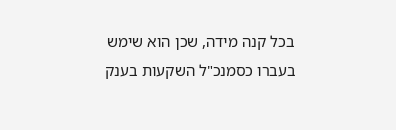בכל קנה מידה, שכן הוא שימש בעברו כסמנכ"ל השקעות בענק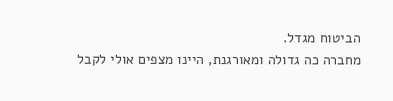הביטוח מגדל.
מחברה כה גדולה ומאורגנת, היינו מצפים אולי לקבל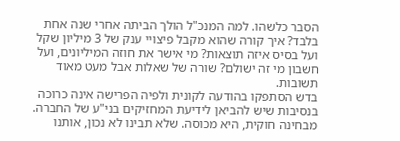הסבר כלשהו. למה המנכ"ל הולך הביתה אחרי שנה אחת בלבד? איך קורה שהוא מקבל פיצויי ענק של 3 מיליון שקל ועל בסיס איזה תוצאות? מי אישר את חוזה המיליונים, ועל חשבון מי זה ישולם? שורה של שאלות אבל מעט מאוד תשובות.
בדש הסתפקו בהודעה לקונית ולפיה הפרישה אינה כרוכה בנסיבות שיש להביאן לידיעת המחזיקים בני"ע של החברה. מבחינה חוקית, היא מכוסה. שלא תבינו לא נכון, אותנו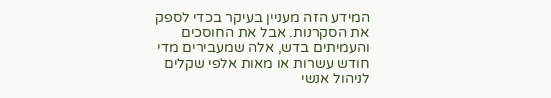המידע הזה מעניין בעיקר בכדי לספק את הסקרנות. אבל את החוסכים והעמיתים בדש, אלה שמעבירים מדי חודש עשרות או מאות אלפי שקלים לניהול אנשי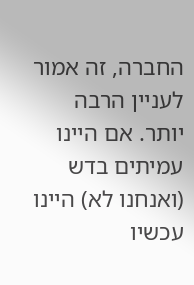החברה, זה אמור לעניין הרבה יותר. אם היינו עמיתים בדש (ואנחנו לא) היינו עכשיו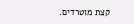קצת מוטרדים.